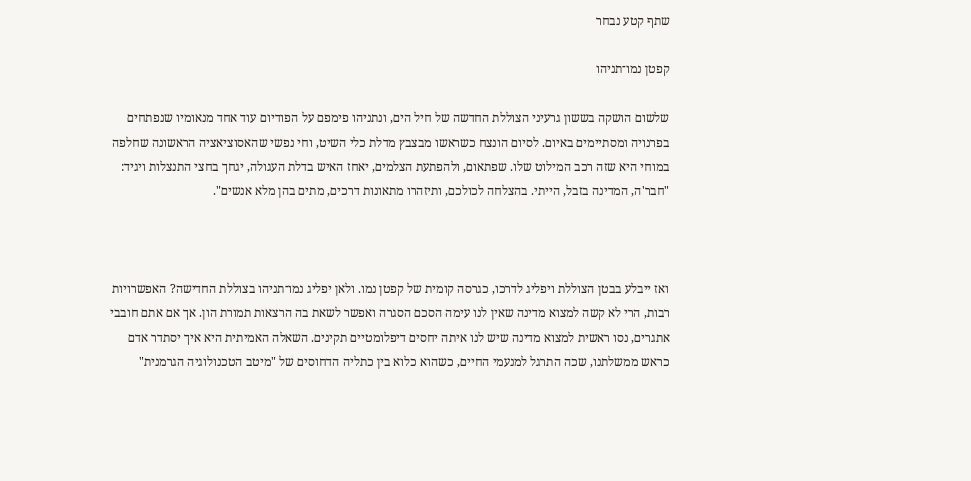שתף קטע נבחר

קפטן נמו־תניהו

שלשום הושקה בששון גרעיני הצוללת החדשה של חיל הים, ונתניהו פימפם על הפודיום עוד אחד מנאומיו שנפתחים בפרנויה ומסתיימים באיום. לסיום הונצח כשראשו מבצבץ מדלת כלי השיט, וחי נפשי שהאסוציאציה הראשונה שחלפה במוחי היא שזה רכב המילוט שלו. שפתאום, ולהפתעת הצלמים, יאחז האיש בדלת העגולה, יגחך בחצי התנצלות ויגיד: "חבר'ה, המדינה בזבל, הייתי. בהצלחה לכולכם, ותיזהרו מתאונות דרכים, מתים בהן מלא אנשים".



ואז ייבלע בבטן הצוללת ויפליג לדרכו, כגרסה קומית של קפטן נמו. ולאן יפליג נמו־תניהו בצוללת החדישה? האפשרויות רבות, הרי לא קשה למצוא מדינה שאין לנו עימה הסכם הסגרה ואפשר לשאת בה הרצאות תמורת הון. אך אם אתם חובבי אתגרים, נסו ראשית למצוא מדינה שיש לנו איתה יחסים דיפלומטיים תקינים. השאלה האמיתית היא איך יסתדר אדם כראש ממשלתנו, שכה התרגל למנעמי החיים, כשהוא כלוא בין כתליה הדחוסים של "מיטב הטכנולוגיה הגרמנית"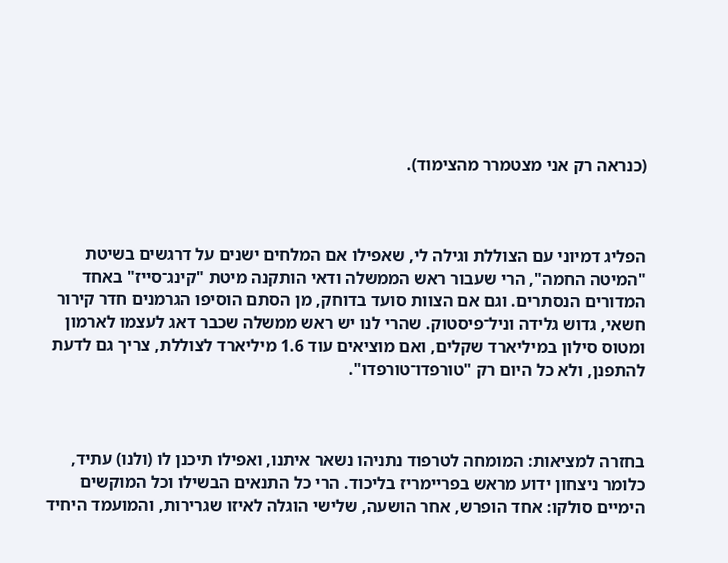(כנראה רק אני מצטמרר מהצימוד).



הפליג דמיוני עם הצוללת וגילה לי, שאפילו אם המלחים ישנים על דרגשים בשיטת "המיטה החמה", הרי שעבור ראש הממשלה ודאי הותקנה מיטת "קינג־סייז" באחד המדורים הנסתרים. וגם אם הצוות סועד בדוחק, מן הסתם הוסיפו הגרמנים חדר קירור חשאי, גדוש גלידה וניל־פיסטוק. שהרי לנו יש ראש ממשלה שכבר דאג לעצמו לארמון ומטוס סילון במיליארד שקלים, ואם מוציאים עוד 1.6 מיליארד לצוללת, צריך גם לדעת להתפנן, ולא כל היום רק "טורפדו־טורפדו".



בחזרה למציאות: המומחה לטרפוד נתניהו נשאר איתנו, ואפילו תיכנן לו (ולנו) עתיד, כלומר ניצחון ידוע מראש בפריימריז בליכוד. הרי כל התנאים הבשילו וכל המוקשים הימיים סולקו: אחד הופרש, אחר הושעה, שלישי הוגלה לאיזו שגרירות, והמועמד היחיד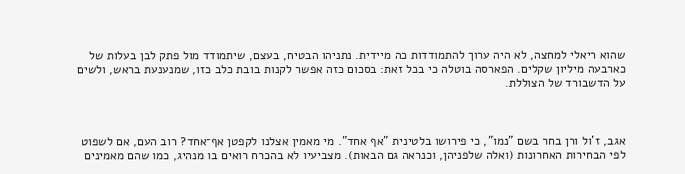שהוא ריאלי למחצה, לא היה ערוך להתמודדות כה מיידית. נתניהו הבטיח, בעצם, שיתמודד מול פתק לבן בעלות של כארבעה מיליון שקלים. הפארסה בוטלה כי בכל זאת: בסכום כזה אפשר לקנות בובת כלב כזו, שמנענעת בראש, ולשים על הדשבורד של הצוללת.



אגב, ז'ול ורן בחר בשם "נמו", כי פירושו בלטינית "אף אחד". מי מאמין אצלנו לקפטן אף־אחד? רוב העם, אם לשפוט לפי הבחירות האחרונות (ואלה שלפניהן, וכנראה גם הבאות). מצביעיו לא בהכרח רואים בו מנהיג, כמו שהם מאמינים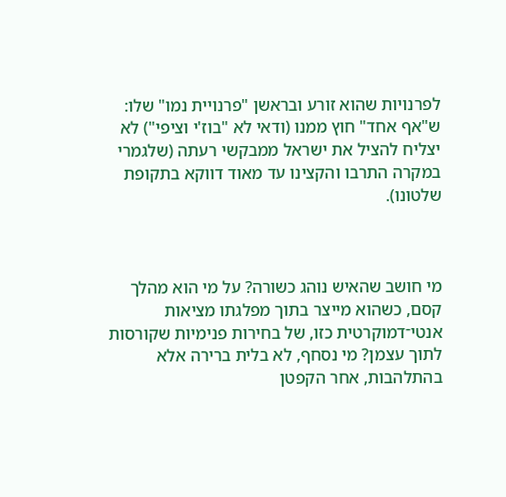לפרנויות שהוא זורע ובראשן "פרנויית נמו" שלו: ש"אף אחד" חוץ ממנו (ודאי לא "בוז'י וציפי") לא יצליח להציל את ישראל ממבקשי רעתה (שלגמרי במקרה התרבו והקצינו עד מאוד דווקא בתקופת שלטונו).



מי חושב שהאיש נוהג כשורה? על מי הוא מהלך קסם, כשהוא מייצר בתוך מפלגתו מציאות אנטי־דמוקרטית כזו, של בחירות פנימיות שקורסות לתוך עצמן? מי נסחף, לא בלית ברירה אלא בהתלהבות, אחר הקפטן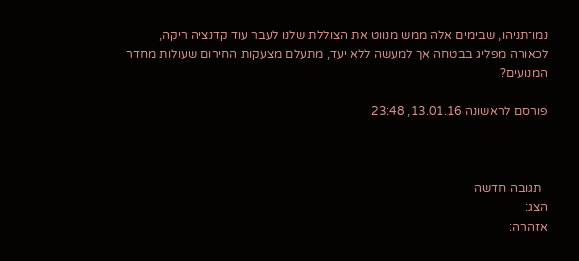נמו־תניהו, שבימים אלה ממש מנווט את הצוללת שלנו לעבר עוד קדנציה ריקה, לכאורה מפליג בבטחה אך למעשה ללא יעד, מתעלם מצעקות החירום שעולות מחדר המנועים?

פורסם לראשונה 13.01.16, 23:48



  תגובה חדשה
הצג:
אזהרה: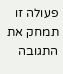פעולה זו תמחק את התגובה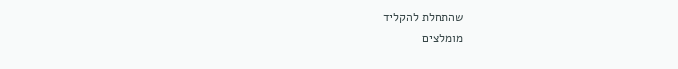שהתחלת להקליד
מומלצים